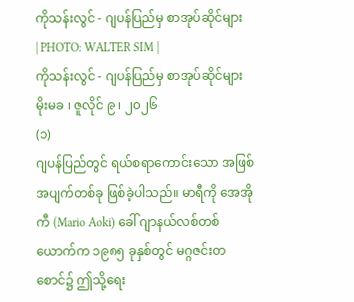ကိုသန်းလွင် - ဂျပန်ပြည်မှ စာအုပ်ဆိုင်များ
| PHOTO: WALTER SIM |
ကိုသန်းလွင် - ဂျပန်ပြည်မှ စာအုပ်ဆိုင်များ
မိုးမခ ၊ ဇူလိုင် ၉ ၊ ၂၀၂၆
(၁)
ဂျပန်ပြည်တွင် ရယ်စရာကောင်းသော အဖြစ်အပျက်တစ်ခု ဖြစ်ခဲ့ပါသည်။ မာရီကို အေအိုကီ (Mario Aoki) ခေါ် ဂျာနယ်လစ်တစ်ယောက်က ၁၉၈၅ ခုနှစ်တွင် မဂ္ဂဇင်းတစောင်၌ ဤသို့ရေး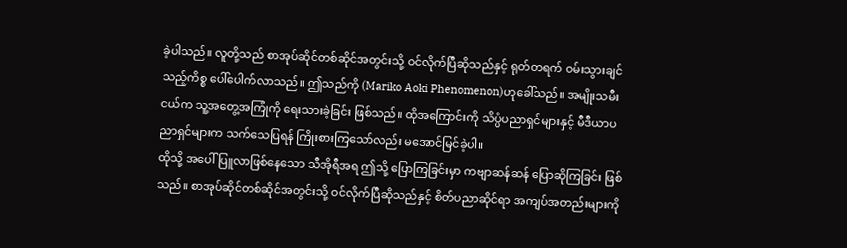ခဲ့ပါသည်။ လူတို့သည် စာအုပ်ဆိုင်တစ်ဆိုင်အတွင်းသို့ ဝင်လိုက်ပြီဆိုသည်နှင့် ရုတ်တရက် ဝမ်းသွားချင်သည့်ကိစ္စ ပေါ်ပေါက်လာသည်။ ဤသည်ကို (Mariko Aoki Phenomenon)ဟုခေါ်သည်။ အမျိုးသမီးငယ်က သူ့အတွေ့အကြုံကို ရေးသားခဲ့ခြင်း ဖြစ်သည်။ ထိုအကြောင်းကို သိပ္ပံပညာရှင်များနှင့် မီဒီယာပညာရှင်များက သက်သေပြရန် ကြိုးစားကြသော်လည်း မအောင်မြင်ခဲ့ပါ။
ထိုသို့ အပေါ်ပြူလာဖြစ်နေသော သီအိုရီအရ ဤသို့ ပြောကြခြင်းမှာ ကဗျာဆန်ဆန် ပြောဆိုကြခြင်း ဖြစ်သည်။ စာအုပ်ဆိုင်တစ်ဆိုင်အတွင်းသို့ ဝင်လိုက်ပြီဆိုသည်နှင့် စိတ်ပညာဆိုင်ရာ အကျပ်အတည်းများကို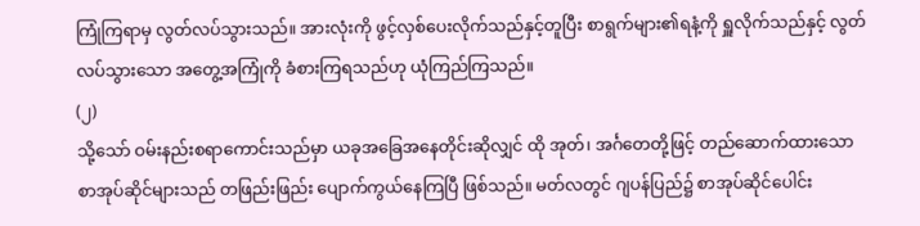ကြုံကြရာမှ လွတ်လပ်သွားသည်။ အားလုံးကို ဖွင့်လှစ်ပေးလိုက်သည်နှင့်တူပြီး စာရွက်များ၏ရနံ့ကို ရှူလိုက်သည်နှင့် လွတ်လပ်သွားသော အတွေ့အကြုံကို ခံစားကြရသည်ဟု ယုံကြည်ကြသည်။
(၂)
သို့သော် ဝမ်းနည်းစရာကောင်းသည်မှာ ယခုအခြေအနေတိုင်းဆိုလျှင် ထို အုတ်၊ အင်္ဂတေတို့ဖြင့် တည်ဆောက်ထားသော စာအုပ်ဆိုင်များသည် တဖြည်းဖြည်း ပျောက်ကွယ်နေကြပြီ ဖြစ်သည်။ မတ်လတွင် ဂျပန်ပြည်၌ စာအုပ်ဆိုင်ပေါင်း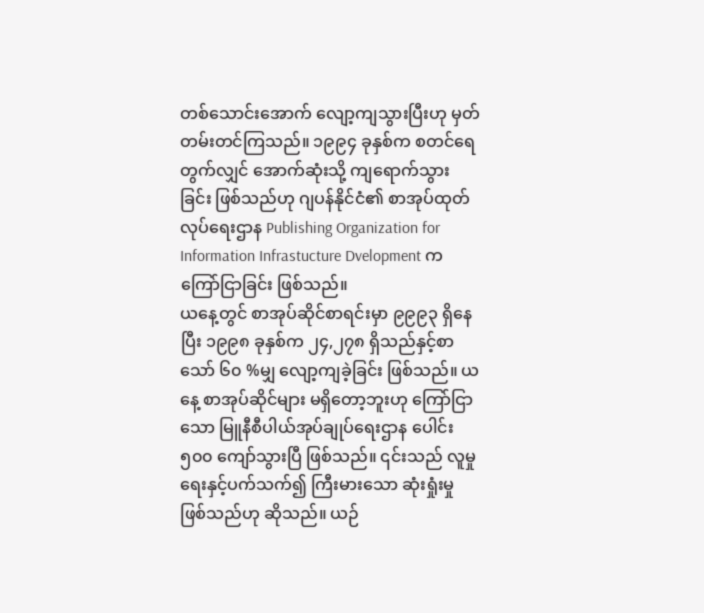တစ်သောင်းအောက် လျော့ကျသွားပြီးဟု မှတ်တမ်းတင်ကြသည်။ ၁၉၉၄ ခုနှစ်က စတင်ရေတွက်လျှင် အောက်ဆုံးသို့ ကျရောက်သွားခြင်း ဖြစ်သည်ဟု ဂျပန်နိုင်ငံ၏ စာအုပ်ထုတ်လုပ်ရေးဌာန Publishing Organization for Information Infrastucture Dvelopment က ကြော်ငြာခြင်း ဖြစ်သည်။
ယနေ့တွင် စာအုပ်ဆိုင်စာရင်းမှာ ၉၉၉၃ ရှိနေပြီး ၁၉၉၈ ခုနှစ်က ၂၄,၂၇၈ ရှိသည်နှင့်စာသော် ၆၀ %မျှ လျော့ကျခဲ့ခြင်း ဖြစ်သည်။ ယနေ့ စာအုပ်ဆိုင်များ မရှိတော့ဘူးဟု ကြော်ငြာသော မြူနီစီပါယ်အုပ်ချုပ်ရေးဌာန ပေါင်း ၅၀၀ ကျော်သွားပြီ ဖြစ်သည်။ ၎င်းသည် လူမှုရေးနှင့်ပက်သက်၍ ကြီးမားသော ဆုံးရှုံးမှုဖြစ်သည်ဟု ဆိုသည်။ ယဉ်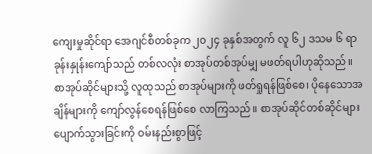ကျေးမှုဆိုင်ရာ အေဂျင်စီတစ်ခုက ၂၀၂၄ ခုနှစ်အတွက် လူ ၆၂ ဒသမ ၆ ရာခုန်းနှုန်းကျော်သည် တစ်လလုံး စာအုပ်တစ်အုပ်မျှ မဖတ်ရပါဟုဆိုသည်။
စာအုပ်ဆိုင်များသို့ လူထုသည် စာအုပ်များကို ဖတ်ရှုရန်ဖြစ်စေ၊ ပိုနေသောအချိန်များကို ကျော်လွန်စေရန်ဖြစ်စေ လာကြသည်။ စာအုပ်ဆိုင်တစ်ဆိုင်များ ပျောက်သွားခြင်းကို ဝမ်းနည်းစွာဖြင့်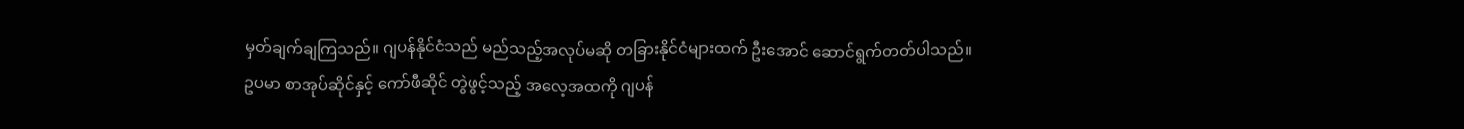မှတ်ချက်ချကြသည်။ ဂျပန်နိုင်ငံသည် မည်သည့်အလုပ်မဆို တခြားနိုင်ငံများထက် ဦးအောင် ဆောင်ရွက်တတ်ပါသည်။
ဥပမာ စာအုပ်ဆိုင်နှင့် ကော်ဖီဆိုင် တွဲဖွင့်သည့် အလေ့အထကို ဂျပန်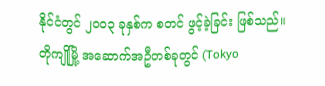နိုင်ငံတွင် ၂၀၀၃ ခုနှစ်က စတင် ဖွင့်ခဲ့ခြင်း ဖြစ်သည်။ တိုကျိုမြို့ အဆောက်အဦတစ်ခုတွင် (Tokyo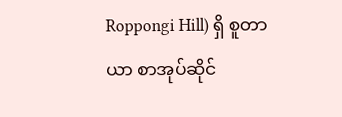Roppongi Hill) ရှိ စူတာယာ စာအုပ်ဆိုင်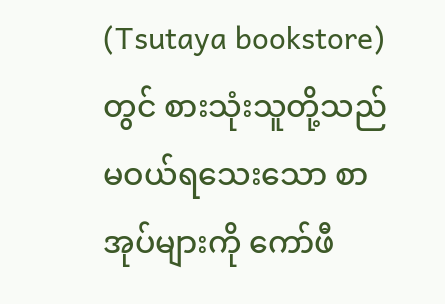(Tsutaya bookstore) တွင် စားသုံးသူတို့သည် မဝယ်ရသေးသော စာအုပ်များကို ကော်ဖီ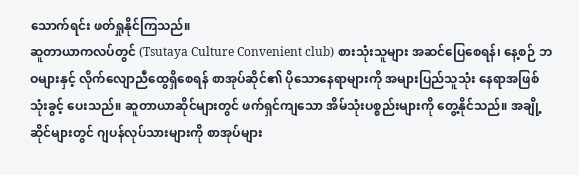သောက်ရင်း ဖတ်ရှုနိုင်ကြသည်။
ဆူတာယာကလပ်တွင် (Tsutaya Culture Convenient club) စားသုံးသူများ အဆင်ပြေစေရန်၊ နေ့စဉ် ဘဝများနှင့် လိုက်လျောညီထွေရှိစေရန် စာအုပ်ဆိုင်၏ ပိုသောနေရာများကို အများပြည်သူသုံး နေရာအဖြစ် သုံးခွင့် ပေးသည်။ ဆူတာယာဆိုင်များတွင် ဖက်ရှင်ကျသော အိမ်သုံးပစ္စည်းများကို တွေ့နိုင်သည်။ အချို့ဆိုင်များတွင် ဂျပန်လုပ်သားများကို စာအုပ်များ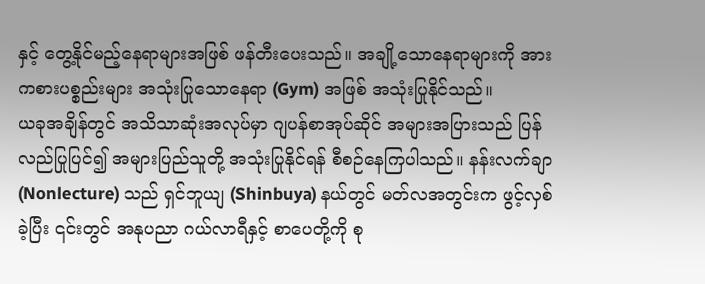နှင့် တွေ့နိုင်မည့်နေရာများအဖြစ် ဖန်တီးပေးသည်။ အချို့သောနေရာများကို အားကစားပစ္စည်းများ အသုံးပြုသောနေရာ (Gym) အဖြစ် အသုံးပြုနိုင်သည်။
ယခုအချိန်တွင် အသိသာဆုံးအလုပ်မှာ ဂျပန်စာအုပ်ဆိုင် အများအပြားသည် ပြန်လည်ပြုပြင်၍ အများပြည်သူတို့ အသုံးပြုနိုင်ရန် စီစဉ်နေကြပါသည်။ နန်းလက်ချာ (Nonlecture) သည် ရှင်ဘူယျ (Shinbuya) နယ်တွင် မတ်လအတွင်းက ဖွင့်လှစ်ခဲ့ပြီး ၎င်းတွင် အနုပညာ ဂယ်လာရီနှင့် စာပေတို့ကို စု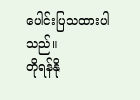ပေါင်းပြသထားပါသည်။
တိုရန်နို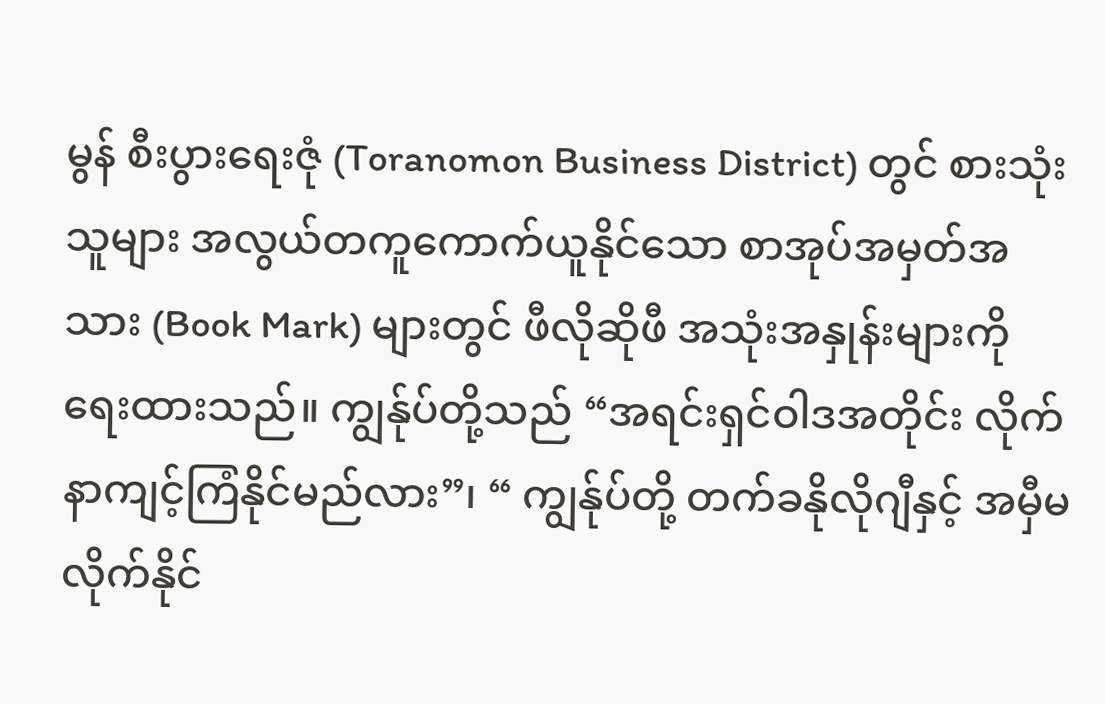မွန် စီးပွားရေးဇုံ (Toranomon Business District) တွင် စားသုံးသူများ အလွယ်တကူကောက်ယူနိုင်သော စာအုပ်အမှတ်အသား (Book Mark) များတွင် ဖီလိုဆိုဖီ အသုံးအနှုန်းများကို ရေးထားသည်။ ကျွန်ုပ်တို့သည် “အရင်းရှင်ဝါဒအတိုင်း လိုက်နာကျင့်ကြံနိုင်မည်လား”၊ “ ကျွန်ုပ်တို့ တက်ခနိုလိုဂျီနှင့် အမှီမလိုက်နိုင်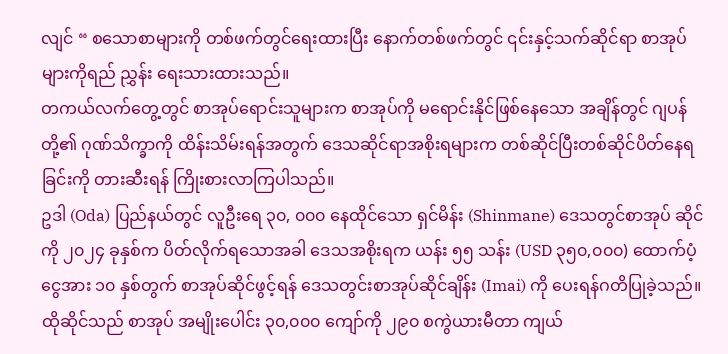လျင် “ စသောစာများကို တစ်ဖက်တွင်ရေးထားပြီး နောက်တစ်ဖက်တွင် ၎င်းနှင့်သက်ဆိုင်ရာ စာအုပ်များကိုရည် ညွှန်း ရေးသားထားသည်။
တကယ်လက်တွေ့တွင် စာအုပ်ရောင်းသူများက စာအုပ်ကို မရောင်းနိုင်ဖြစ်နေသော အချိန်တွင် ဂျပန်တို့၏ ဂုဏ်သိက္ခာကို ထိန်းသိမ်းရန်အတွက် ဒေသဆိုင်ရာအစိုးရများက တစ်ဆိုင်ပြီးတစ်ဆိုင်ပိတ်နေရခြင်းကို တားဆီးရန် ကြိုးစားလာကြပါသည်။
ဥဒါ (Oda) ပြည်နယ်တွင် လူဦးရေ ၃၀, ၀၀၀ နေထိုင်သော ရှင်မိန်း (Shinmane) ဒေသတွင်စာအုပ် ဆိုင်ကို ၂၀၂၄ ခုနှစ်က ပိတ်လိုက်ရသောအခါ ဒေသအစိုးရက ယန်း ၅၅ သန်း (USD ၃၅၀,၀၀၀) ထောက်ပံ့ငွေအား ၁၀ နှစ်တွက် စာအုပ်ဆိုင်ဖွင့်ရန် ဒေသတွင်းစာအုပ်ဆိုင်ချိန်း (Imai) ကို ပေးရန်ဂတိပြုခဲ့သည်။
ထိုဆိုင်သည် စာအုပ် အမျိုးပေါင်း ၃၀,၀၀၀ ကျော်ကို ၂၉၀ စကွဲယားမီတာ ကျယ်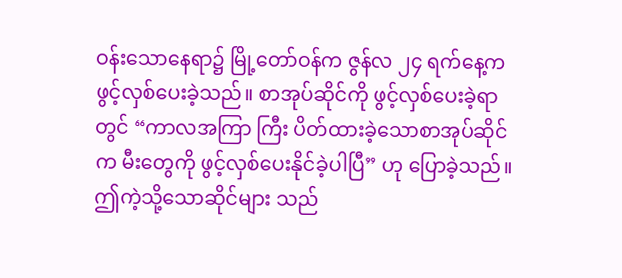ဝန်းသောနေရာ၌ မြို့တော်ဝန်က ဇွန်လ ၂၄ ရက်နေ့က ဖွင့်လှစ်ပေးခဲ့သည်။ စာအုပ်ဆိုင်ကို ဖွင့်လှစ်ပေးခဲ့ရာတွင် “ကာလအကြာ ကြီး ပိတ်ထားခဲ့သောစာအုပ်ဆိုင်က မီးတွေကို ဖွင့်လှစ်ပေးနိုင်ခဲ့ပါပြီ” ဟု ပြောခဲ့သည်။ ဤကဲ့သို့သောဆိုင်များ သည်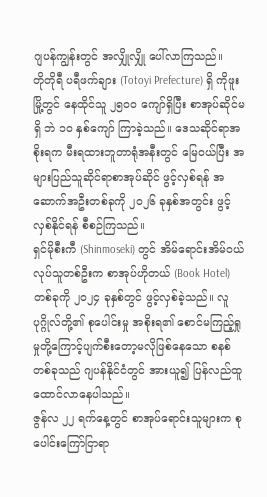ဂျပန်ကျွန်းတွင် အလျှိုလျှို ပေါ်လာကြသည်။
တိုတိုရီ ပရီဖက်ချား (Totoyi Prefecture) ရှိ ကိုဖူးမြို့တွင် နေထိုင်သူ ၂၅၀၀ ကျော်ရှိပြီး စာအုပ်ဆိုင်မရှိ ဘဲ ၁၀ နှစ်ကျော် ကြာခဲ့သည်။ ဒေသဆိုင်ရာအစိုးရက မီးရထားဘူတာရုံအနီးတွင် မြေဝယ်ပြီး အများပြည်သူဆိုင်ရာစာအုပ်ဆိုင် ဖွင့်လှစ်ရန် အဆောက်အဦးတစ်ခုကို ၂၀၂၆ ခုနှစ်အတွင်း ဖွင့်လှစ်နိုင်ရန် စီစဉ်ကြသည်။
ရှင်မိုစီးကီ (Shinmoseki) တွင် အိမ်ရောင်းအိမ်ဝယ် လုပ်သူတစ်ဦးက စာအုပ်ဟိုတယ် (Book Hotel) တစ်ခုကို ၂၀၂၄ ခုနှစ်တွင် ဖွင့်လှစ်ခဲ့သည်။ လူပုဂ္ဂိုလ်တို့၏ စုပေါင်းမှု အစိုးရ၏ စောင်မကြည့်ရှုမှုတို့ကြောင့်ပျက်စီးတော့မလိုဖြစ်နေသော စနစ်တစ်ခုသည် ဂျပန်နိုင်ငံတွင် အားယူ၍ ပြန်လည်ထူထောင်လာနေပါသည်။
ဇွန်လ ၂၂ ရက်နေ့တွင် စာအုပ်ရောင်းသူများက စုပေါင်းကြော်ငြာရာ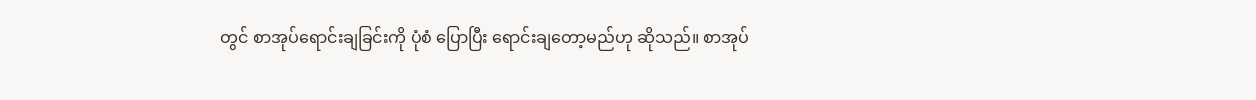တွင် စာအုပ်ရောင်းချခြင်းကို ပုံစံ ပြောပြီး ရောင်းချတော့မည်ဟု ဆိုသည်။ စာအုပ်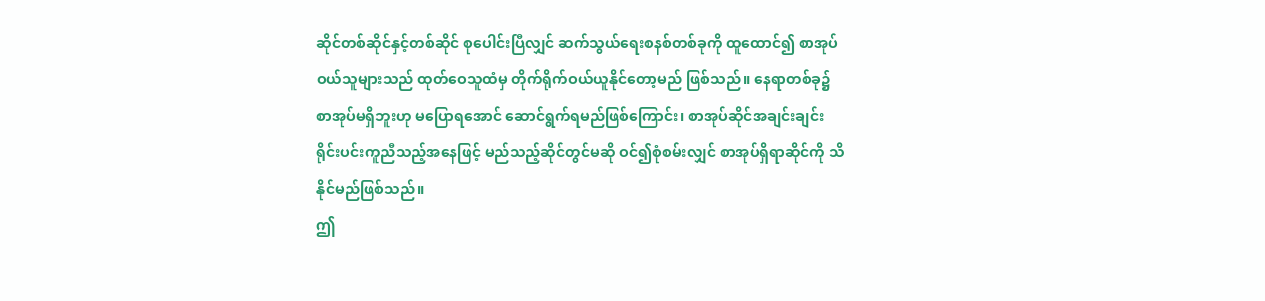ဆိုင်တစ်ဆိုင်နှင့်တစ်ဆိုင် စုပေါင်းပြီလျှင် ဆက်သွယ်ရေးစနစ်တစ်ခုကို ထူထောင်၍ စာအုပ်ဝယ်သူများသည် ထုတ်ဝေသူထံမှ တိုက်ရိုက်ဝယ်ယူနိုင်တော့မည် ဖြစ်သည်။ နေရာတစ်ခု၌ စာအုပ်မရှိဘူးဟု မပြောရအောင် ဆောင်ရွက်ရမည်ဖြစ်ကြောင်း၊ စာအုပ်ဆိုင်အချင်းချင်း ရိုင်းပင်းကူညီသည့်အနေဖြင့် မည်သည့်ဆိုင်တွင်မဆို ဝင်၍စုံစမ်းလျှင် စာအုပ်ရှိရာဆိုင်ကို သိနိုင်မည်ဖြစ်သည်။
ဤ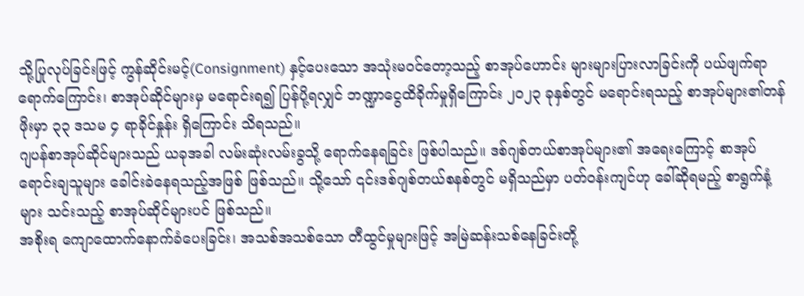သို့ပြုလုပ်ခြင်းဖြင့် ကွန်ဆိုင်းမင့်(Consignment) နှင့်ပေးသော အသုံးမဝင်တော့သည့် စာအုပ်ဟောင်း များများပြားလာခြင်းကို ပယ်ဖျက်ရာရောက်ကြောင်း၊ စာအုပ်ဆိုင်များမှ မရောင်းရ၍ ပြန်ပို့ရလျှင် ဘဏ္ဍာငွေထိခိုက်မှုရှိကြောင်း ၂၀၂၃ ခုနှစ်တွင် မရောင်းရသည့် စာအုပ်များ၏တန်ဖိုးမှာ ၃၃ ဒသမ ၄ ရာခိုင်နှုန်း ရှိကြောင်း သိရသည်။
ဂျပန်စာအုပ်ဆိုင်များသည် ယခုအခါ လမ်းဆုံးလမ်းခွသို့ ရောက်နေရခြင်း ဖြစ်ပါသည်။ ဒစ်ဂျစ်တယ်စာအုပ်များ၏ အရေးကြောင့် စာအုပ်ရောင်းချသူများ ခေါင်းခဲနေရသည့်အဖြစ် ဖြစ်သည်။ သို့သော် ၎င်းဒစ်ဂျစ်တယ်စနစ်တွင် မရှိသည်မှာ ပတ်ဝန်းကျင်ဟု ခေါ်ဆိုရမည့် စာရွက်နံ့များ သင်းသည့် စာအုပ်ဆိုင်များပင် ဖြစ်သည်။
အစိုးရ ကျောထောက်နောက်ခံပေးခြင်း၊ အသစ်အသစ်သော တီထွင်မှုများဖြင့် အမြဲဆန်းသစ်နေခြင်းတို့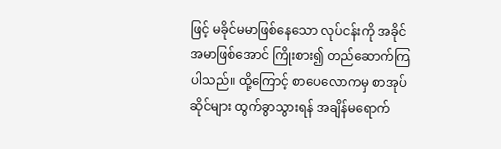ဖြင့် မခိုင်မမာဖြစ်နေသော လုပ်ငန်းကို အခိုင်အမာဖြစ်အောင် ကြိုးစား၍ တည်ဆောက်ကြပါသည်။ ထို့ကြောင့် စာပေလောကမှ စာအုပ်ဆိုင်များ ထွက်ခွာသွားရန် အချိန်မရောက်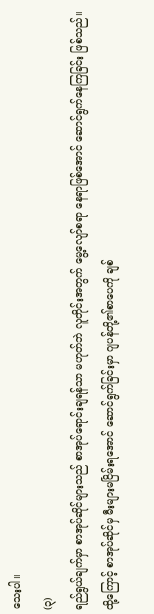သေးပါ။
(၃)
ရည်ရွယ်ချက်မှာ စာအုပ်ဆိုင်များသည် စာအုပ်ရောင်းချရန်သာ မဟုတ်ဘဲ လူတိုင်းအတွက် မွေ့လျော်စရာ နေရာဖြစ်အောင် ဆောင်ရွက်နေကြခြင်း ဖြစ်သည်။
ထို့ကြောင့် စာအုပ်ဆိုင်မှ မီးများမငြိမ်းရအောင် ဆောင်ရွက်ခြင်းမှာ ဂျပန်တို့၏စာပေကို ချစ်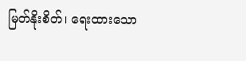မြတ်နိုးစိတ်၊ ရေးထားသော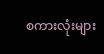စကားလုံးများ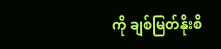ကို ချစ်မြတ်နိုးစိ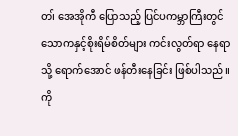တ၊် အေအိုကီ ပြောသည့် ပြင်ပကမ္ဘာကြီးတွင် သောကနှင့်စိုးရိမ်စိတ်များ ကင်းလွတ်ရာ နေရာသို့ ရောက်အောင် ဖန်တီးနေခြင်း ဖြစ်ပါသည်။
ကို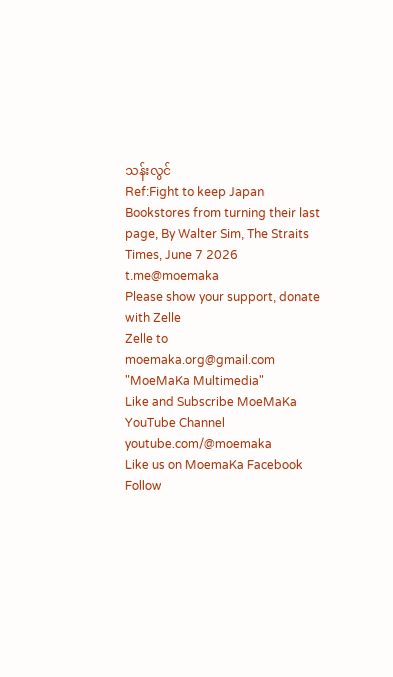သန်းလွင်
Ref:Fight to keep Japan Bookstores from turning their last page, By Walter Sim, The Straits Times, June 7 2026
t.me@moemaka
Please show your support, donate with Zelle
Zelle to moemaka.org@gmail.com "MoeMaKa Multimedia"
Like and Subscribe MoeMaKa YouTube Channel
youtube.com/@moemaka
Like us on MoemaKa Facebook
Follow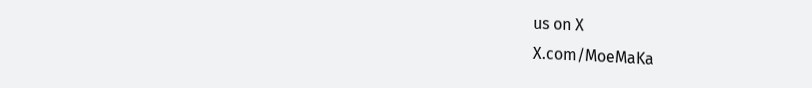us on X
X.com/MoeMaKa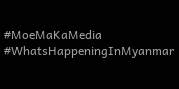#MoeMaKaMedia
#WhatsHappeningInMyanmar